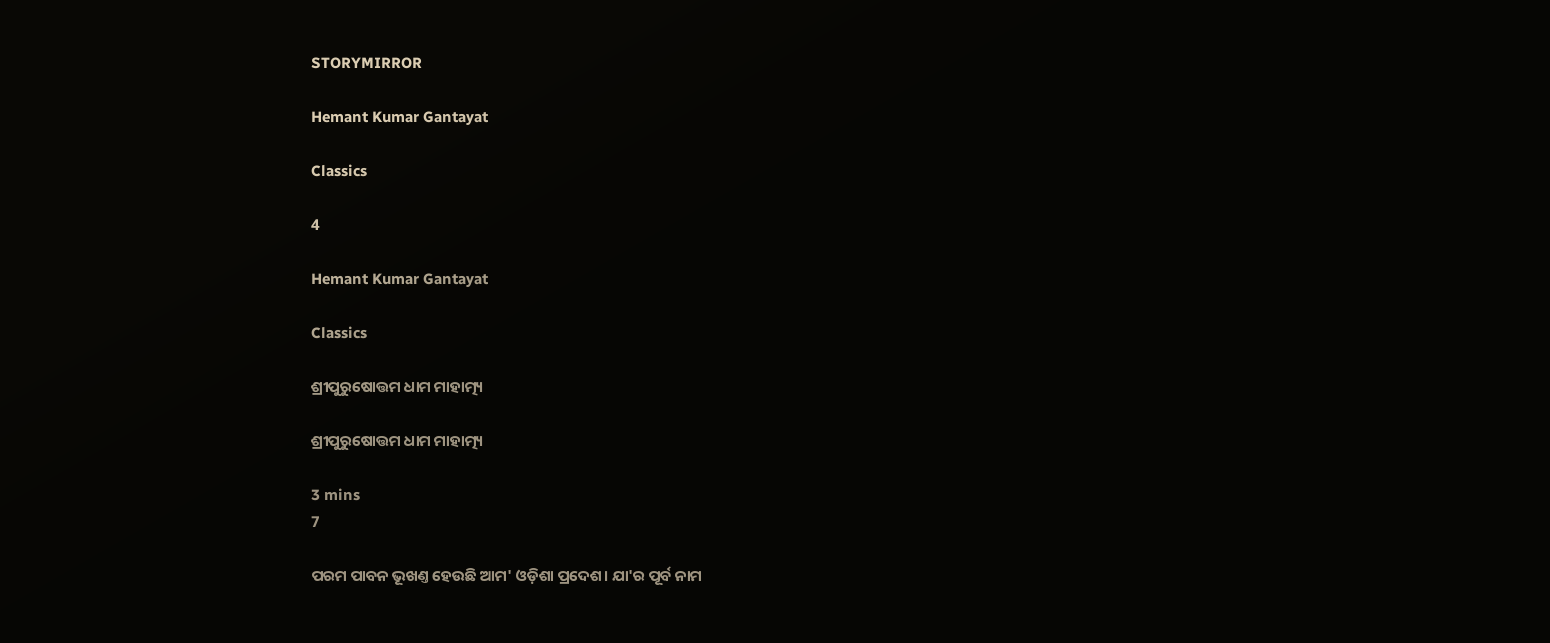STORYMIRROR

Hemant Kumar Gantayat

Classics

4

Hemant Kumar Gantayat

Classics

ଶ୍ରୀପୁରୁଷୋତ୍ତମ ଧାମ ମାହାତ୍ମ୍ୟ

ଶ୍ରୀପୁରୁଷୋତ୍ତମ ଧାମ ମାହାତ୍ମ୍ୟ

3 mins
7

ପରମ ପାବନ ଭୂଖଣ୍ତ ହେଉଛି ଆମ' ଓଡ଼ିଶା ପ୍ରଦେଶ। ଯା'ର ପୂର୍ବ ନାମ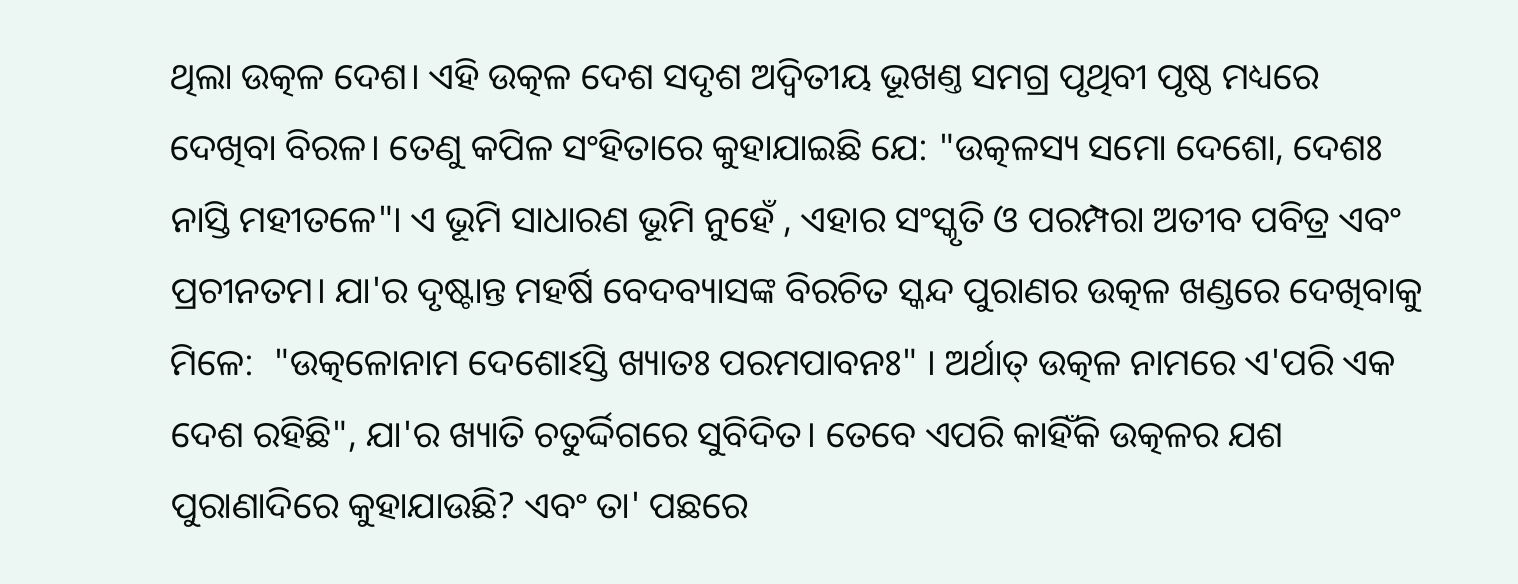ଥିଲା ଉତ୍କଳ ଦେଶ। ଏହି ଉତ୍କଳ ଦେଶ ସଦୃଶ ଅଦ୍ୱିତୀୟ ଭୂଖଣ୍ତ ସମଗ୍ର ପୃଥିବୀ ପୃଷ୍ଠ ମଧ୍ୟରେ ଦେଖିବା ବିରଳ। ତେଣୁ କପିଳ ସଂହିତାରେ କୁହାଯାଇଛି ଯେ: "ଉତ୍କଳସ୍ୟ ସମୋ ଦେଶୋ, ଦେଶଃ ନାସ୍ତି ମହୀତଳେ"। ଏ ଭୂମି ସାଧାରଣ ଭୂମି ନୁହେଁ , ଏହାର ସଂସ୍କୃତି ଓ ପରମ୍ପରା ଅତୀବ ପବିତ୍ର ଏବଂ ପ୍ରଚୀନତମ। ଯା'ର ଦୃଷ୍ଟାନ୍ତ ମହର୍ଷି ବେଦବ୍ୟାସଙ୍କ ବିରଚିତ ସ୍କନ୍ଦ ପୁରାଣର ଉତ୍କଳ ଖଣ୍ଡରେ ଦେଖିବାକୁ ମିଳେ:  "ଉତ୍କଳୋନାମ ଦେଶୋଽସ୍ତି ଖ୍ୟାତଃ ପରମପାବନଃ" । ଅର୍ଥାତ୍ ଉତ୍କଳ ନାମରେ ଏ'ପରି ଏକ ଦେଶ ରହିଛି", ଯା'ର ଖ୍ୟାତି ଚତୁର୍ଦ୍ଦିଗରେ ସୁବିଦିତ। ତେବେ ଏପରି କାହିଁକି ଉତ୍କଳର ଯଶ ପୁରାଣାଦିରେ କୁହାଯାଉଛି? ଏବଂ ତା' ପଛରେ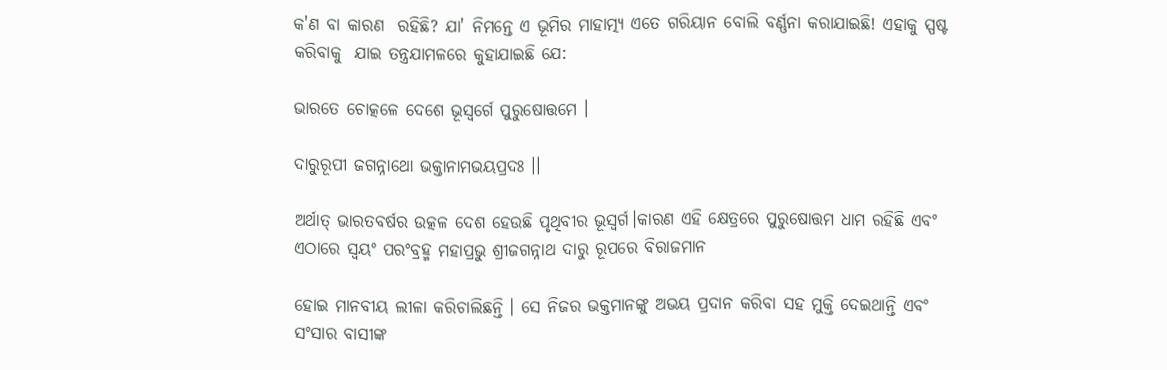କ'ଣ ବା କାରଣ  ରହିଛି? ଯା' ନିମନ୍ତେ ଏ ଭୂମିର ମାହାତ୍ମ୍ୟ ଏତେ ଗରିୟାନ ବୋଲି ବର୍ଣ୍ଣନା କରାଯାଇଛି! ଏହାକୁ ସ୍ପଷ୍ଟ କରିବାକୁ  ଯାଇ ତନ୍ତ୍ରଯାମଳରେ କୁହାଯାଇଛି ଯେ:

ଭାରତେ ଚୋତ୍କଳେ ଦେଶେ ଭୂସ୍ୱର୍ଗେ ପୁରୁଷୋତ୍ତମେ ।

ଦାରୁରୂପୀ ଜଗନ୍ନାଥୋ ଭକ୍ତାନାମଭୟପ୍ରଦଃ ।।

ଅର୍ଥାତ୍ ଭାରତବର୍ଷର ଉତ୍କଳ ଦେଶ ହେଉଛି ପୃଥିବୀର ଭୂସ୍ୱର୍ଗ।କାରଣ ଏହି କ୍ଷେତ୍ରରେ ପୁରୁଷୋତ୍ତମ ଧାମ ରହିଛି ଏବଂ ଏଠାରେ ସ୍ବୟଂ ପରଂବ୍ରହ୍ମ ମହାପ୍ରଭୁ ଶ୍ରୀଜଗନ୍ନାଥ ଦାରୁ ରୂପରେ ବିରାଜମାନ

ହୋଇ ମାନବୀୟ ଲୀଳା କରିଚାଲିଛନ୍ତି । ସେ ନିଜର ଭକ୍ତମାନଙ୍କୁ ଅଭୟ ପ୍ରଦାନ କରିବା ସହ ମୁକ୍ତି ଦେଇଥାନ୍ତି ଏବଂ ସଂସାର ବାସୀଙ୍କ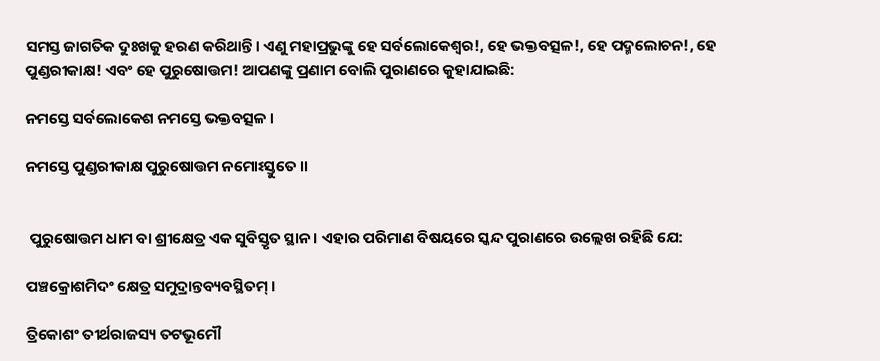ସମସ୍ତ ଜାଗତିକ ଦୁଃଖକୁ ହରଣ କରିଥାନ୍ତି। ଏଣୁ ମହାପ୍ରଭୁଙ୍କୁ ହେ ସର୍ବଲୋକେଶ୍ୱର!, ହେ ଭକ୍ତବତ୍ସଳ!, ହେ ପଦ୍ମଲୋଚନ!, ହେ ପୁଣ୍ଡରୀକାକ୍ଷ! ଏବଂ ହେ ପୁରୁଷୋତ୍ତମ! ଆପଣଙ୍କୁ ପ୍ରଣାମ ବୋଲି ପୁରାଣରେ କୁହାଯାଇଛି:

ନମସ୍ତେ ସର୍ବଲୋକେଶ ନମସ୍ତେ ଭକ୍ତବତ୍ସଳ ।

ନମସ୍ତେ ପୁଣ୍ଡରୀକାକ୍ଷ ପୁରୁଷୋତ୍ତମ ନମୋଽସ୍ତୁତେ ।।


 ପୁରୁଷୋତ୍ତମ ଧାମ ବା ଶ୍ରୀକ୍ଷେତ୍ର ଏକ ସୁବିସ୍ତୃତ ସ୍ଥାନ। ଏହାର ପରିମାଣ ବିଷୟରେ ସ୍କନ୍ଦ ପୁରାଣରେ ଉଲ୍ଲେଖ ରହିଛି ଯେ:

ପଞ୍ଚକ୍ରୋଶମିଦଂ କ୍ଷେତ୍ର ସମୁଦ୍ରାନ୍ତବ୍ୟବସ୍ଥିତମ୍ ।

ତ୍ରିକୋଶଂ ତୀର୍ଥରାଜସ୍ୟ ତଟଭୂମୌ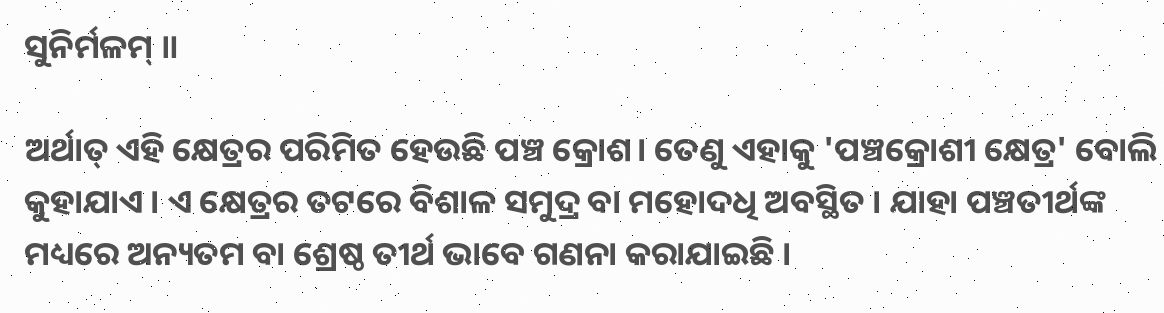ସୁନିର୍ମଳମ୍ ॥

ଅର୍ଥାତ୍ ଏହି କ୍ଷେତ୍ରର ପରିମିତ ହେଉଛି ପଞ୍ଚ କ୍ରୋଶ। ତେଣୁ ଏହାକୁ 'ପଞ୍ଚକ୍ରୋଶୀ କ୍ଷେତ୍ର' ବୋଲି କୁହାଯାଏ । ଏ କ୍ଷେତ୍ରର ତଟରେ ବିଶାଳ ସମୁଦ୍ର ବା ମହୋଦଧି ଅବସ୍ଥିତ । ଯାହା ପଞ୍ଚତୀର୍ଥଙ୍କ ମଧ୍ୟରେ ଅନ୍ୟତମ ବା ଶ୍ରେଷ୍ଠ ତୀର୍ଥ ଭାବେ ଗଣନା କରାଯାଇଛି ।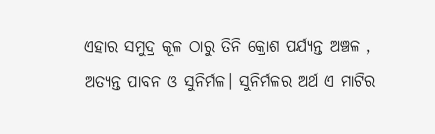ଏହାର ସମୁଦ୍ର କୂଳ ଠାରୁ ତିନି କ୍ରୋଶ ପର୍ଯ୍ୟନ୍ତ ଅଞ୍ଚଳ , ଅତ୍ୟନ୍ତ ପାବନ ଓ ସୁନିର୍ମଳ। ସୁନିର୍ମଳର ଅର୍ଥ ଏ ମାଟିର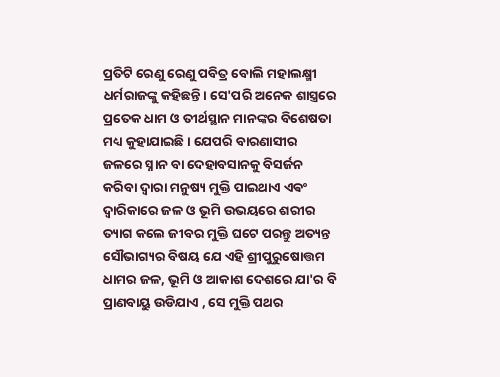ପ୍ରତିଟି ରେଣୁ ରେଣୁ ପବିତ୍ର ବୋଲି ମହାଲକ୍ଷ୍ମୀ ଧର୍ମରାଜଙ୍କୁ କହିଛନ୍ତି। ସେ'ପରି ଅନେକ ଶାସ୍ତ୍ରରେ ପ୍ରତେକ ଧାମ ଓ ତୀର୍ଥସ୍ଥାନ ମାନଙ୍କର ବିଶେଷତା ମଧ୍ୟ କୁହାଯାଇଛି । ଯେପରି ବାରଣାସୀର ଜଳରେ ସ୍ନାନ ବା ଦେହାବସାନକୁ ବିସର୍ଜନ କରିବା ଦ୍ଵାରା ମନୁଷ୍ୟ ମୁକ୍ତି ପାଇଥାଏ ଏଵଂ ଦ୍ୱାରିକାରେ ଜଳ ଓ ଭୂମି ଉଭୟରେ ଶରୀର ତ୍ୟାଗ କଲେ ଜୀବର ମୁକ୍ତି ଘଟେ ପରନ୍ତୁ ଅତ୍ୟନ୍ତ ସୌଭାଗ୍ୟର ବିଷୟ ଯେ ଏହି ଶ୍ରୀପୁରୁଷୋତ୍ତମ ଧାମର ଜଳ, ଭୂମି ଓ ଆକାଶ ଦେଶରେ ଯା'ର ବି ପ୍ରାଣବାୟୁ ଉଡିଯାଏ , ସେ ମୁକ୍ତି ପଥର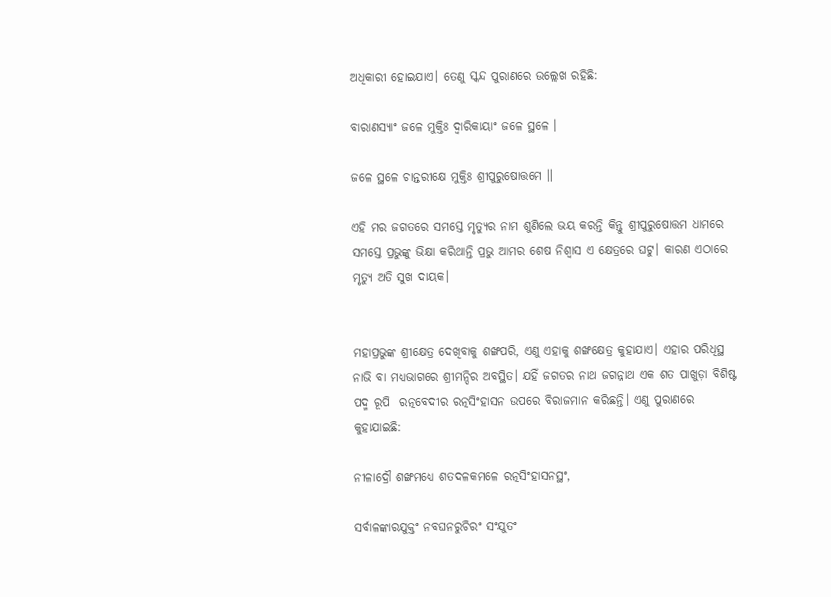ଅଧିକାରୀ ହୋଇଯାଏ। ତେଣୁ ସ୍କନ୍ଦ ପୁରାଣରେ ଉଲ୍ଲେଖ ରହିଛି:

ବାରାଣସ୍ୟାଂ ଜଳେ ମୁକ୍ତିଃ ଦ୍ୱାରିକାୟାଂ ଜଳେ ସ୍ଥଳେ ।

ଜଳେ ସ୍ଥଳେ ଚାନ୍ତରୀକ୍ଷେ ମୁକ୍ତିଃ ଶ୍ରୀପୁରୁଷୋତ୍ତମେ ॥

ଏହି ମର ଜଗତରେ ସମସ୍ତେ ମୃତ୍ୟୁର ନାମ ଶୁଣିଲେ ଭୟ କରନ୍ତି କିନ୍ତୁ ଶ୍ରୀପୁରୁଷୋତ୍ତମ ଧାମରେ ସମସ୍ତେ ପ୍ରଭୁଙ୍କୁ ଭିକ୍ଷା କରିଥାନ୍ତି ପ୍ରଭୁ ଆମର ଶେଷ ନିଶ୍ୱାସ ଏ କ୍ଷେତ୍ରରେ ଘଟୁ। କାରଣ ଏଠାରେ ମୃତ୍ୟୁ ଅତି ସୁଖ ଦାୟକ।


ମହାପ୍ରଭୁଙ୍କ ଶ୍ରୀକ୍ଷେତ୍ର ଦେଖିବାକୁ ଶଙ୍ଖପରି, ଏଣୁ ଏହାକୁ ଶଙ୍ଖକ୍ଷେତ୍ର କୁହାଯାଏ। ଏହାର ପରିଧିସ୍ଥ ନାଭି ବା ମଧ୍ୟଭାଗରେ ଶ୍ରୀମନ୍ଦିର ଅବସ୍ଥିତ। ଯହିଁ ଜଗତର ନାଥ ଜଗନ୍ନାଥ ଏକ ଶତ ପାଖୁଡ଼ା ବିଶିଷ୍ଟ ପଦ୍ମ ରୂପି  ରତ୍ନବେଦୀର ରତ୍ନସିଂହାସନ ଉପରେ ବିରାଜମାନ କରିଛନ୍ତି। ଏଣୁ ପୁରାଣରେ କୁହାଯାଇଛି:

ନୀଳାଦ୍ରୌ ଶଙ୍ଖମଧ୍ୟେ ଶତଦଳକମଳେ ରତ୍ନସିଂହାସନସ୍ଥଂ,

ସର୍ବାଳଙ୍କାରଯୁକ୍ତଂ ନବଘନରୁଚିରଂ ସଂଯୁତଂ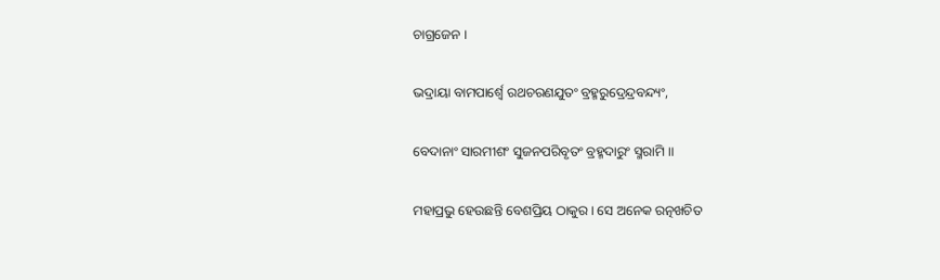ଚାଗ୍ରଜେନ ।

ଭଦ୍ରାୟା ବାମପାର୍ଶ୍ୱେ ରଥଚରଣଯୁତଂ ବ୍ରହ୍ମରୁଦ୍ରେନ୍ଦ୍ରବନ୍ଦ୍ୟଂ,

ବେଦାନାଂ ସାରମୀଶଂ ସୁଜନପରିବୃତଂ ବ୍ରହ୍ମଦାରୁଂ ସ୍ମରାମି ।।

ମହାପ୍ରଭୁ ହେଉଛନ୍ତି ବେଶପ୍ରିୟ ଠାକୁର। ସେ ଅନେକ ରତ୍ନଖଚିତ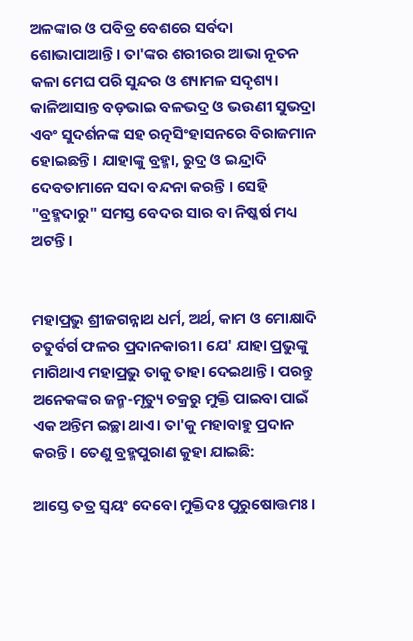ଅଳଙ୍କାର ଓ ପବିତ୍ର ବେଶରେ ସର୍ବଦା ଶୋଭାପାଆନ୍ତି। ତା'ଙ୍କର ଶରୀରର ଆଭା ନୂତନ କଳା ମେଘ ପରି ସୁନ୍ଦର ଓ ଶ୍ୟାମଳ ସଦୃଶ୍ୟ। କାଳିଆସାନ୍ତ ବଡ଼ଭାଇ ବଳଭଦ୍ର ଓ ଭଉଣୀ ସୁଭଦ୍ରା ଏବଂ ସୁଦର୍ଶନଙ୍କ ସହ ରତ୍ନସିଂହାସନରେ ବିରାଜମାନ ହୋଇଛନ୍ତି। ଯାହାଙ୍କୁ ବ୍ରହ୍ମା, ରୁଦ୍ର ଓ ଇନ୍ଦ୍ରାଦି ଦେବତାମାନେ ସଦା ବନ୍ଦନା କରନ୍ତି । ସେହି "ବ୍ରହ୍ମଦାରୁ" ସମସ୍ତ ବେଦର ସାର ବା ନିଷ୍କର୍ଷ ମଧ୍ୟ ଅଟନ୍ତି।


ମହାପ୍ରଭୁ ଶ୍ରୀଜଗନ୍ନାଥ ଧର୍ମ, ଅର୍ଥ, କାମ ଓ ମୋକ୍ଷାଦି ଚତୁର୍ବର୍ଗ ଫଳର ପ୍ରଦାନକାରୀ। ଯେ' ଯାହା ପ୍ରଭୁଙ୍କୁ ମାଗିଥାଏ ମହାପ୍ରଭୁ ତାକୁ ତାହା ଦେଇଥାନ୍ତି। ପରନ୍ତୁ ଅନେକଙ୍କର ଜନ୍ମ-ମୃତ୍ୟୁ ଚକ୍ରରୁ ମୁକ୍ତି ପାଇବା ପାଇଁ ଏକ ଅନ୍ତିମ ଇଚ୍ଛା ଥାଏ। ତା'କୁ ମହାବାହୁ ପ୍ରଦାନ କରନ୍ତି। ତେଣୁ ବ୍ରହ୍ମପୁରାଣ କୁହା ଯାଇଛି:

ଆସ୍ତେ ତତ୍ର ସ୍ୱୟଂ ଦେବୋ ମୁକ୍ତିଦଃ ପୁରୁଷୋତ୍ତମଃ ।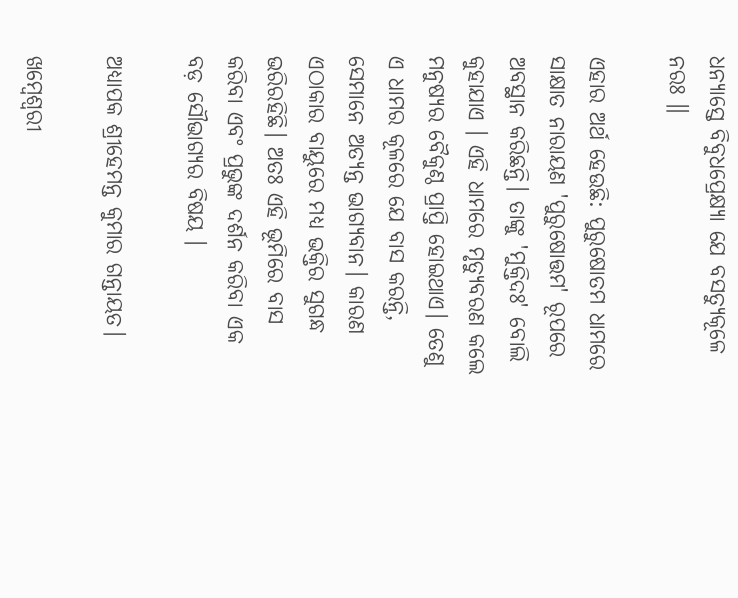ଧନ୍ୟାସ୍ତେ ବିବୁଧପ୍ରେକ୍ଷ୍ୟା ଯେ ବସତ୍ଯୁକୂଳେ ନରଃ ॥

ଏହାର ଅର୍ଥ ହେଉଛି: ପୁରୁଷୋତମ ଧାମରେ ସାକ୍ଷାତ ନାରାୟଣ 'ପୁରୁଷୋତ୍ତମ' ରୂପରେ ଅବସ୍ଥାନ କରିଛନ୍ତି। ତାଙ୍କୁ 'ମୁକ୍ତିଦଃ' ବୋଲି କୁହାଯାଏ । ଏହି ଧାମରେ ମୃତ୍ୟୁବରଣ କଲେ ମନୁଷ୍ୟର ବୈକୁଣ୍ଠ ପ୍ରାପ୍ତି ହୋଇଥାଏ। ତେଣୁ ଏ ଧାମର କୂଳରେ ଯେ ବାସ କରନ୍ତି, ସେମାନେ ଅତ୍ୟନ୍ତ ଭାଗ୍ୟବାନ। କାରଣ ଏଠାକାର ବାୟୁରେ ମଧ୍ୟ ଭକ୍ତିର ସୁଗନ୍ଧ ଭରିରହିଛି। ଅତଃ ଏହି ଭୂମିରେ ବାସ କରିବା ଏବଂ ପ୍ରଭୁଙ୍କ ଦର୍ଶନ କରିବା ଏକ ବଡ଼ ସୌଭାଗ୍ୟର ବିଷୟ ।

ଅଧ୍ୟାପକ ଶ୍ରୀହେମନ୍ତ କୁମାର ଗନ୍ତାୟତ।

ଖମ୍ବେଶ୍ଵରୀ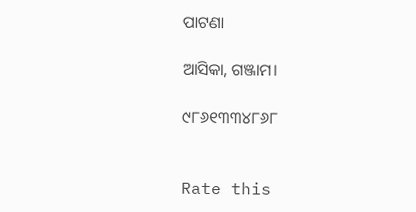ପାଟଣା

ଆସିକା, ଗଞ୍ଜାମ।

୯୮୬୧୩୩୪୮୬୮


Rate this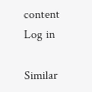content
Log in

Similar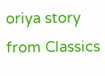oriya story from Classics